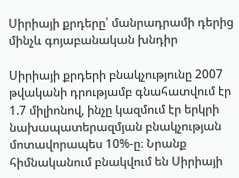Սիրիայի քրդերը՝ մանրադրամի դերից մինչև գոյաբանական խնդիր

Սիրիայի քրդերի բնակչությունը 2007 թվականի դրությամբ գնահատվում էր 1.7 միլիոնով, ինչը կազմում էր երկրի նախապատերազմյան բնակչության մոտավորապես 10%-ը։ Նրանք հիմնականում բնակվում են Սիրիայի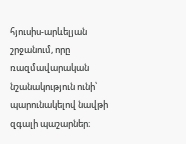հյուսիս-արևելյան շրջանում, որը ռազմավարական նշանակություն ունի՝ պարունակելով նավթի զգալի պաշարներ։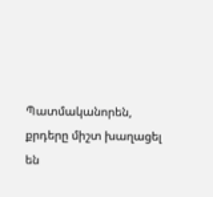Պատմականորեն, քրդերը միշտ խաղացել են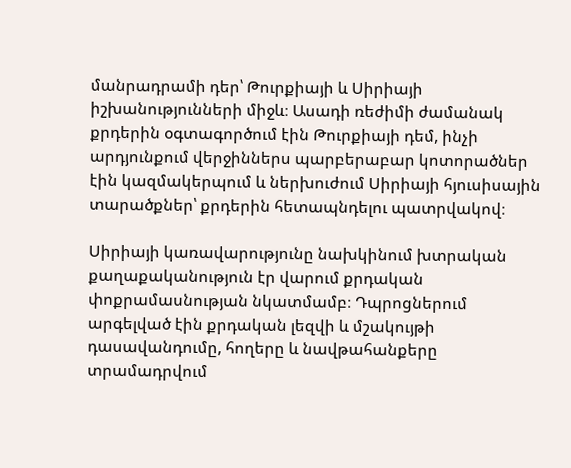մանրադրամի դեր՝ Թուրքիայի և Սիրիայի իշխանությունների միջև։ Ասադի ռեժիմի ժամանակ քրդերին օգտագործում էին Թուրքիայի դեմ, ինչի արդյունքում վերջիններս պարբերաբար կոտորածներ էին կազմակերպում և ներխուժում Սիրիայի հյուսիսային տարածքներ՝ քրդերին հետապնդելու պատրվակով։

Սիրիայի կառավարությունը նախկինում խտրական քաղաքականություն էր վարում քրդական փոքրամասնության նկատմամբ։ Դպրոցներում արգելված էին քրդական լեզվի և մշակույթի դասավանդումը, հողերը և նավթահանքերը տրամադրվում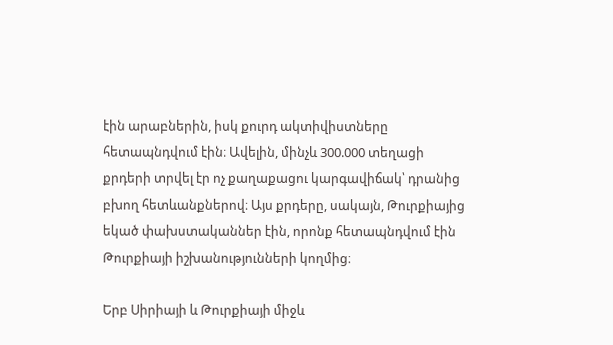էին արաբներին, իսկ քուրդ ակտիվիստները հետապնդվում էին։ Ավելին, մինչև 300.000 տեղացի քրդերի տրվել էր ոչ քաղաքացու կարգավիճակ՝ դրանից բխող հետևանքներով։ Այս քրդերը, սակայն, Թուրքիայից եկած փախստականներ էին, որոնք հետապնդվում էին Թուրքիայի իշխանությունների կողմից։

Երբ Սիրիայի և Թուրքիայի միջև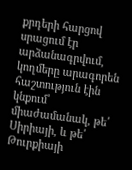քրդերի հարցով սրացում էր արձանագրվում, կողմերը արագորեն հաշտություն էին կնքում՝ միաժամանակ, թե՛ Սիրիայի, և թե՛ Թուրքիայի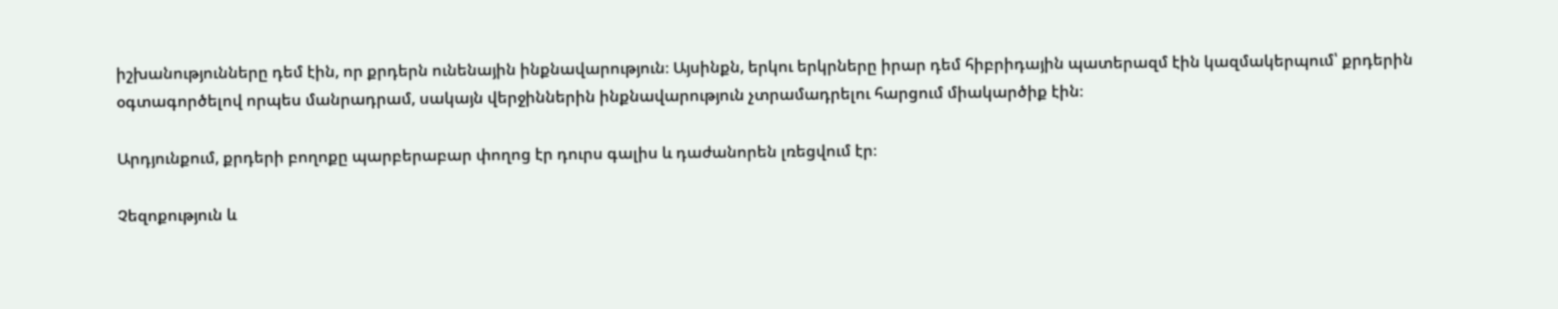իշխանությունները դեմ էին, որ քրդերն ունենային ինքնավարություն։ Այսինքն, երկու երկրները իրար դեմ հիբրիդային պատերազմ էին կազմակերպում՝ քրդերին օգտագործելով որպես մանրադրամ, սակայն վերջիններին ինքնավարություն չտրամադրելու հարցում միակարծիք էին։

Արդյունքում, քրդերի բողոքը պարբերաբար փողոց էր դուրս գալիս և դաժանորեն լռեցվում էր։

Չեզոքություն և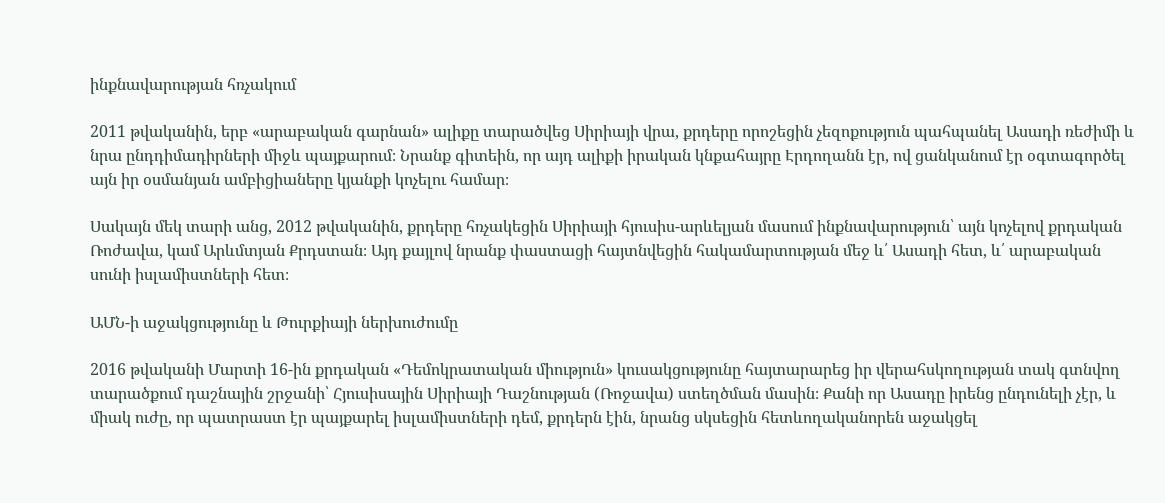ինքնավարության հռչակում

2011 թվականին, երբ «արաբական գարնան» ալիքը տարածվեց Սիրիայի վրա, քրդերը որոշեցին չեզոքություն պահպանել Ասադի ռեժիմի և նրա ընդդիմադիրների միջև պայքարում։ Նրանք գիտեին, որ այդ ալիքի իրական կնքահայրը Էրդողանն էր, ով ցանկանում էր օգտագործել այն իր օսմանյան ամբիցիաները կյանքի կոչելու համար։

Սակայն մեկ տարի անց, 2012 թվականին, քրդերը հռչակեցին Սիրիայի հյուսիս-արևելյան մասում ինքնավարություն՝ այն կոչելով քրդական Ռոժավա, կամ Արևմտյան Քրդստան։ Այդ քայլով նրանք փաստացի հայտնվեցին հակամարտության մեջ և՛ Ասադի հետ, և՛ արաբական սունի իսլամիստների հետ։

ԱՄՆ-ի աջակցությունը և Թուրքիայի ներխուժումը

2016 թվականի Մարտի 16-ին քրդական «Դեմոկրատական միություն» կուսակցությունը հայտարարեց իր վերահսկողության տակ գտնվող տարածքում դաշնային շրջանի՝ Հյուսիսային Սիրիայի Դաշնության (Ռոջավա) ստեղծման մասին։ Քանի որ Ասադը իրենց ընդունելի չէր, և միակ ուժը, որ պատրաստ էր պայքարել իսլամիստների դեմ, քրդերն էին, նրանց սկսեցին հետևողականորեն աջակցել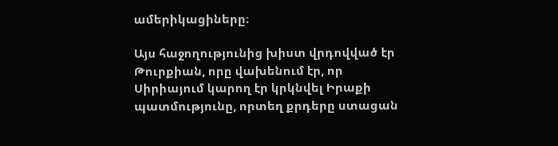ամերիկացիները։

Այս հաջողությունից խիստ վրդովված էր Թուրքիան, որը վախենում էր, որ Սիրիայում կարող էր կրկնվել Իրաքի պատմությունը, որտեղ քրդերը ստացան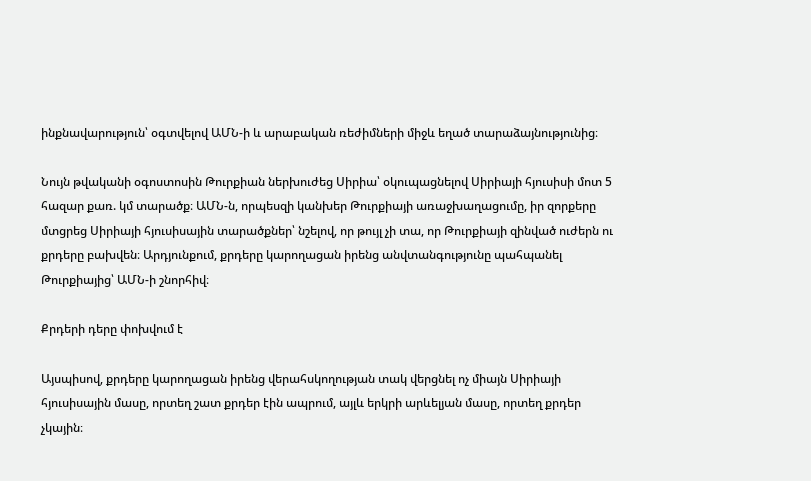ինքնավարություն՝ օգտվելով ԱՄՆ-ի և արաբական ռեժիմների միջև եղած տարաձայնությունից։

Նույն թվականի օգոստոսին Թուրքիան ներխուժեց Սիրիա՝ օկուպացնելով Սիրիայի հյուսիսի մոտ 5 հազար քառ. կմ տարածք։ ԱՄՆ-ն, որպեսզի կանխեր Թուրքիայի առաջխաղացումը, իր զորքերը մտցրեց Սիրիայի հյուսիսային տարածքներ՝ նշելով, որ թույլ չի տա, որ Թուրքիայի զինված ուժերն ու քրդերը բախվեն։ Արդյունքում, քրդերը կարողացան իրենց անվտանգությունը պահպանել Թուրքիայից՝ ԱՄՆ-ի շնորհիվ։

Քրդերի դերը փոխվում է

Այսպիսով, քրդերը կարողացան իրենց վերահսկողության տակ վերցնել ոչ միայն Սիրիայի հյուսիսային մասը, որտեղ շատ քրդեր էին ապրում, այլև երկրի արևելյան մասը, որտեղ քրդեր չկային։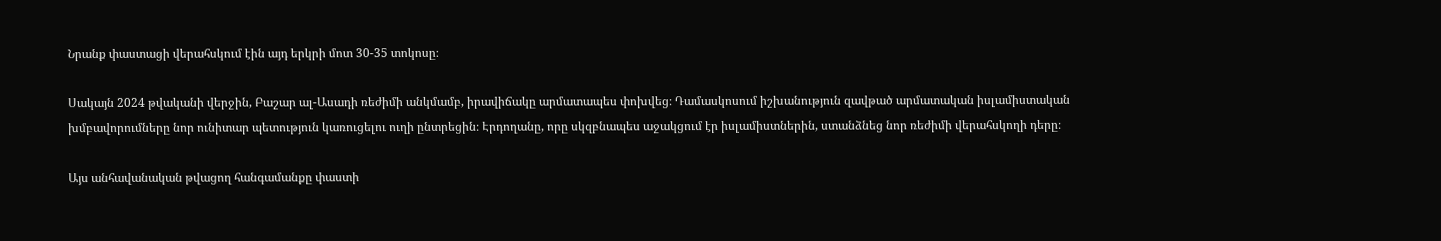Նրանք փաստացի վերահսկում էին այդ երկրի մոտ 30-35 տոկոսը։

Սակայն 2024 թվականի վերջին, Բաշար ալ-Ասադի ռեժիմի անկմամբ, իրավիճակը արմատապես փոխվեց։ Դամասկոսում իշխանություն զավթած արմատական իսլամիստական խմբավորումները նոր ունիտար պետություն կառուցելու ուղի ընտրեցին։ Էրդողանը, որը սկզբնապես աջակցում էր իսլամիստներին, ստանձնեց նոր ռեժիմի վերահսկողի դերը։

Այս անհավանական թվացող հանգամանքը փաստի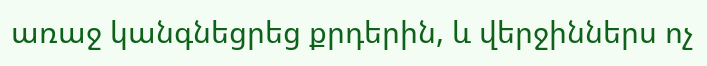առաջ կանգնեցրեց քրդերին, և վերջիններս ոչ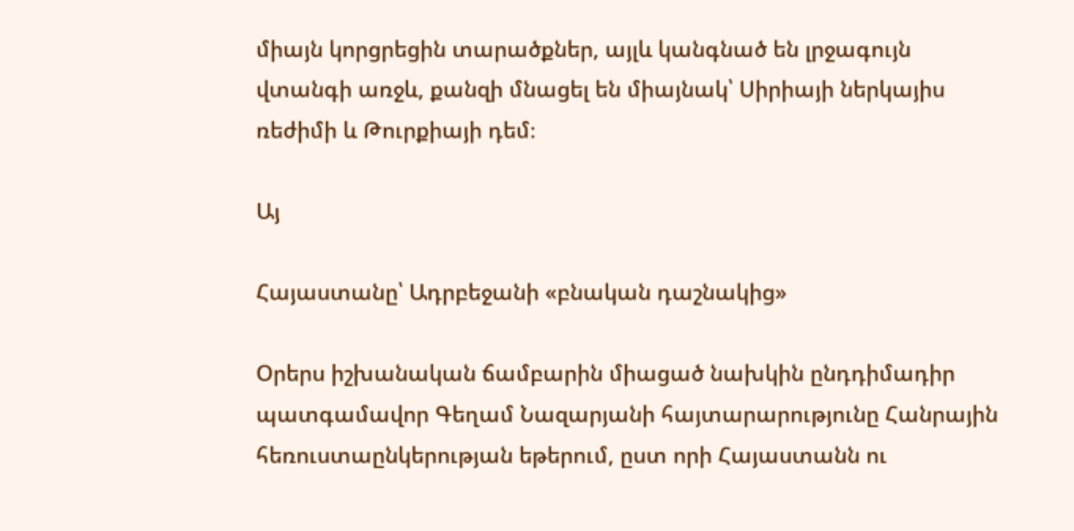միայն կորցրեցին տարածքներ, այլև կանգնած են լրջագույն վտանգի առջև, քանզի մնացել են միայնակ՝ Սիրիայի ներկայիս ռեժիմի և Թուրքիայի դեմ։

Այ

Հայաստանը՝ Ադրբեջանի «բնական դաշնակից»

Օրերս իշխանական ճամբարին միացած նախկին ընդդիմադիր պատգամավոր Գեղամ Նազարյանի հայտարարությունը Հանրային հեռուստաընկերության եթերում, ըստ որի Հայաստանն ու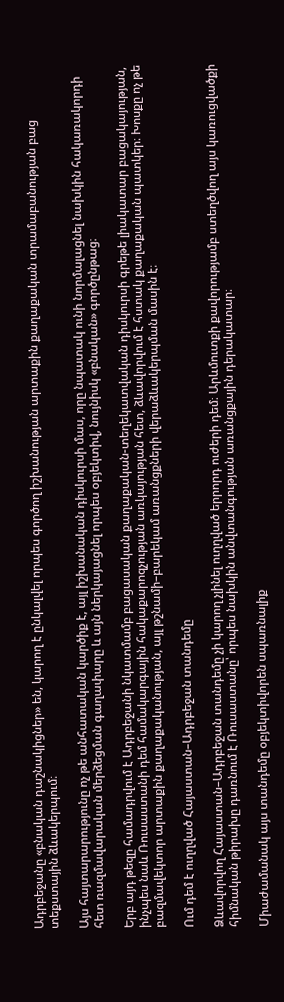Ադրբեջանը «բնական դաշնակիցներ» են, կարող է ընկալվել որպես գործող իշխանության արտաքին քաղաքական տրամաբանության բաց տեքստային ձևակերպում։

Այս հայտարարությունը ոչ թե անհատական կարծիք է, այլ իշխանական դիսկուրսի մաս, որը նպատակ ունի նորմալացնել նախկին հակառակորդի հետ ռազմավարական մերձեցման գաղափարը և այն ներկայացնել որպես օբյեկտիվ, նույնիսկ «բնական» գործընթաց։

Երբ այդ թեզը համադրվում է Ադրբեջանի նկատմամբ բացասական քաղաքական-տեղեկատվական դիսկուրսի գրեթե լիակատար բացակայության, ինչպես նաև Ռուսաստանի դեմ համակարգային հակաքարոզչության առկայության հետ, ձևավորվում է հստակ քաղաքական պատկեր։ Խոսքը ոչ թե բազմավեկտոր արտաքին քաղաքականության, այլ թշնամի–բարեկամ առանցքների վերաձևակերպման մասին է։

Ում դեմ է ուղղված Հայաստան–Ադրբեջան տանդեմը

Ձևավորվող Հայաստան–Ադրբեջան տանդեմը չի կարող չլինել ուղղված երրորդ ուժերի դեմ։ Արևմուտքի քավորությամբ ստեղծվող այս կառուցվածքի հիմնական թիրախը դառնում է Ռուսաստանը՝ որպես նախկին անվտանգության առանցքային դերակատար։

Միաժամանակ այս տանդեմը օբյեկտիվորեն սպառնալիք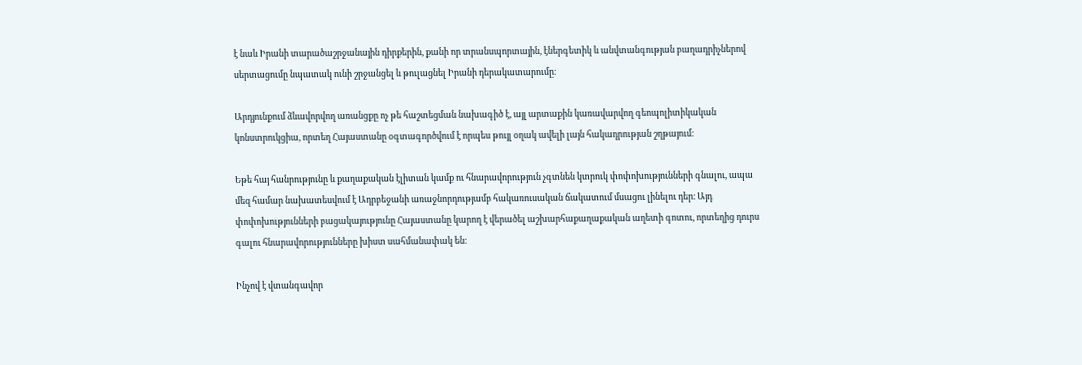է նաև Իրանի տարածաշրջանային դիրքերին, քանի որ տրանսպորտային, էներգետիկ և անվտանգության բաղադրիչներով սերտացումը նպատակ ունի շրջանցել և թուլացնել Իրանի դերակատարումը։

Արդյունքում ձևավորվող առանցքը ոչ թե հաշտեցման նախագիծ է, այլ արտաքին կառավարվող գեոպոլիտիկական կոնստրուկցիա, որտեղ Հայաստանը օգտագործվում է որպես թույլ օղակ ավելի լայն հակադրության շղթայում։

Եթե հայ հանրությունը և քաղաքական էլիտան կամք ու հնարավորություն չգտնեն կտրուկ փոփոխությունների գնալու, ապա մեզ համար նախատեսվում է Ադրբեջանի առաջնորդությամբ հակառուսական ճակատում մսացու լինելու դեր։ Այդ փոփոխությունների բացակայությունը Հայաստանը կարող է վերածել աշխարհաքաղաքական աղետի գոտու, որտեղից դուրս գալու հնարավորությունները խիստ սահմանափակ են։

Ինչով է վտանգավոր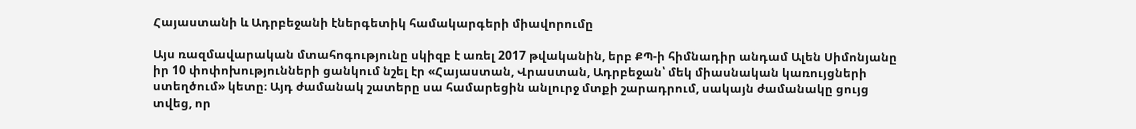Հայաստանի և Ադրբեջանի էներգետիկ համակարգերի միավորումը

Այս ռազմավարական մտահոգությունը սկիզբ է առել 2017 թվականին, երբ ՔՊ-ի հիմնադիր անդամ Ալեն Սիմոնյանը իր 10 փոփոխությունների ցանկում նշել էր «Հայաստան, Վրաստան, Ադրբեջան՝ մեկ միասնական կառույցների ստեղծում» կետը։ Այդ ժամանակ շատերը սա համարեցին անլուրջ մտքի շարադրում, սակայն ժամանակը ցույց տվեց, որ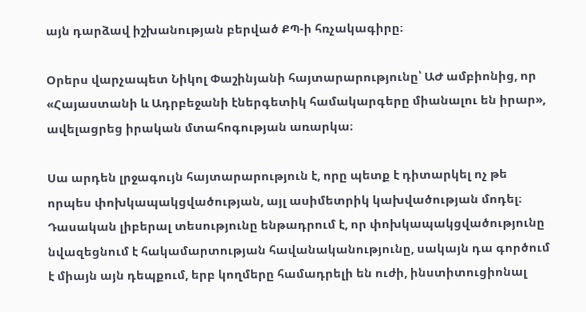այն դարձավ իշխանության բերված ՔՊ-ի հռչակագիրը։

Օրերս վարչապետ Նիկոլ Փաշինյանի հայտարարությունը՝ ԱԺ ամբիոնից, որ «Հայաստանի և Ադրբեջանի էներգետիկ համակարգերը միանալու են իրար», ավելացրեց իրական մտահոգության առարկա։

Սա արդեն լրջագույն հայտարարություն է, որը պետք է դիտարկել ոչ թե որպես փոխկապակցվածության, այլ ասիմետրիկ կախվածության մոդել։ Դասական լիբերալ տեսությունը ենթադրում է, որ փոխկապակցվածությունը նվազեցնում է հակամարտության հավանականությունը, սակայն դա գործում է միայն այն դեպքում, երբ կողմերը համադրելի են ուժի, ինստիտուցիոնալ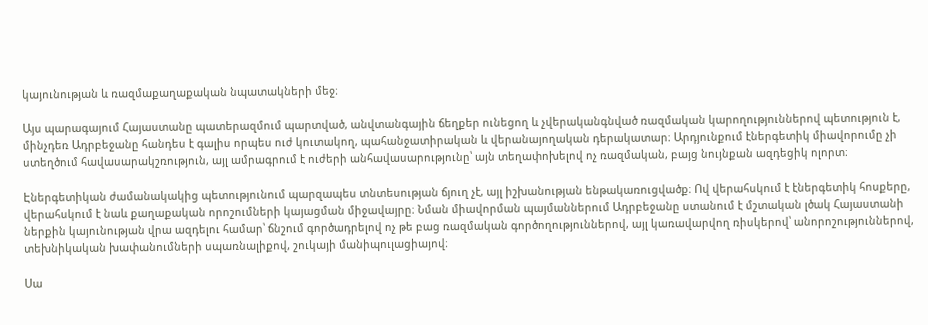կայունության և ռազմաքաղաքական նպատակների մեջ։

Այս պարագայում Հայաստանը պատերազմում պարտված, անվտանգային ճեղքեր ունեցող և չվերականգնված ռազմական կարողություններով պետություն է, մինչդեռ Ադրբեջանը հանդես է գալիս որպես ուժ կուտակող, պահանջատիրական և վերանայողական դերակատար։ Արդյունքում էներգետիկ միավորումը չի ստեղծում հավասարակշռություն, այլ ամրագրում է ուժերի անհավասարությունը՝ այն տեղափոխելով ոչ ռազմական, բայց նույնքան ազդեցիկ ոլորտ։

Էներգետիկան ժամանակակից պետությունում պարզապես տնտեսության ճյուղ չէ, այլ իշխանության ենթակառուցվածք։ Ով վերահսկում է էներգետիկ հոսքերը, վերահսկում է նաև քաղաքական որոշումների կայացման միջավայրը։ Նման միավորման պայմաններում Ադրբեջանը ստանում է մշտական լծակ Հայաստանի ներքին կայունության վրա ազդելու համար՝ ճնշում գործադրելով ոչ թե բաց ռազմական գործողություններով, այլ կառավարվող ռիսկերով՝ անորոշություններով, տեխնիկական խափանումների սպառնալիքով, շուկայի մանիպուլացիայով։

Սա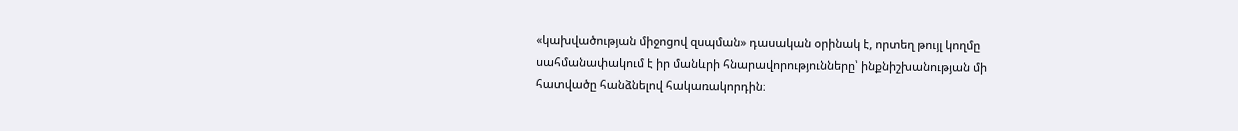«կախվածության միջոցով զսպման» դասական օրինակ է, որտեղ թույլ կողմը սահմանափակում է իր մանևրի հնարավորությունները՝ ինքնիշխանության մի հատվածը հանձնելով հակառակորդին։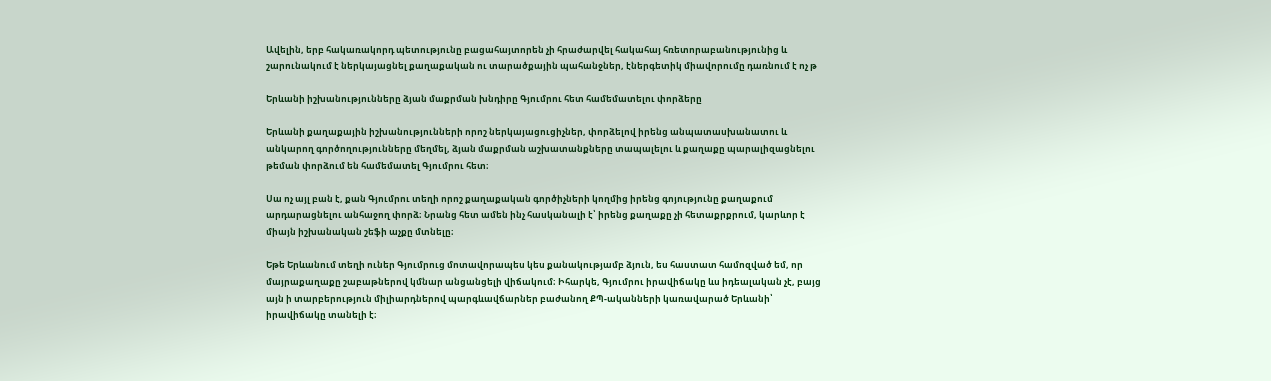Ավելին, երբ հակառակորդ պետությունը բացահայտորեն չի հրաժարվել հակահայ հռետորաբանությունից և շարունակում է ներկայացնել քաղաքական ու տարածքային պահանջներ, էներգետիկ միավորումը դառնում է ոչ թ

Երևանի իշխանությունները ձյան մաքրման խնդիրը Գյումրու հետ համեմատելու փորձերը

Երևանի քաղաքային իշխանությունների որոշ ներկայացուցիչներ, փորձելով իրենց անպատասխանատու և անկարող գործողությունները մեղմել, ձյան մաքրման աշխատանքները տապալելու և քաղաքը պարալիզացնելու թեման փորձում են համեմատել Գյումրու հետ։

Սա ոչ այլ բան է, քան Գյումրու տեղի որոշ քաղաքական գործիչների կողմից իրենց գոյությունը քաղաքում արդարացնելու անհաջող փորձ։ Նրանց հետ ամեն ինչ հասկանալի է՝ իրենց քաղաքը չի հետաքրքրում, կարևոր է միայն իշխանական շեֆի աչքը մտնելը։

Եթե Երևանում տեղի ուներ Գյումրուց մոտավորապես կես քանակությամբ ձյուն, ես հաստատ համոզված եմ, որ մայրաքաղաքը շաբաթներով կմնար անցանցելի վիճակում։ Իհարկե, Գյումրու իրավիճակը ևս իդեալական չէ, բայց այն ի տարբերություն միլիարդներով պարգևավճարներ բաժանող ՔՊ-ականների կառավարած Երևանի՝ իրավիճակը տանելի է։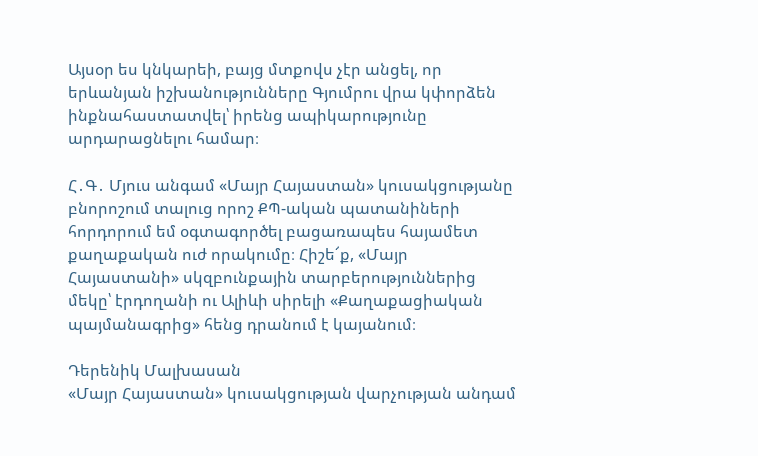Այսօր ես կնկարեի, բայց մտքովս չէր անցել, որ երևանյան իշխանությունները Գյումրու վրա կփորձեն ինքնահաստատվել՝ իրենց ապիկարությունը արդարացնելու համար։

Հ․Գ․ Մյուս անգամ «Մայր Հայաստան» կուսակցությանը բնորոշում տալուց որոշ ՔՊ-ական պատանիների հորդորում եմ օգտագործել բացառապես հայամետ քաղաքական ուժ որակումը։ Հիշե՜ք, «Մայր Հայաստանի» սկզբունքային տարբերություններից մեկը՝ էրդողանի ու Ալիևի սիրելի «Քաղաքացիական պայմանագրից» հենց դրանում է կայանում։

Դերենիկ Մալխասան
«Մայր Հայաստան» կուսակցության վարչության անդամ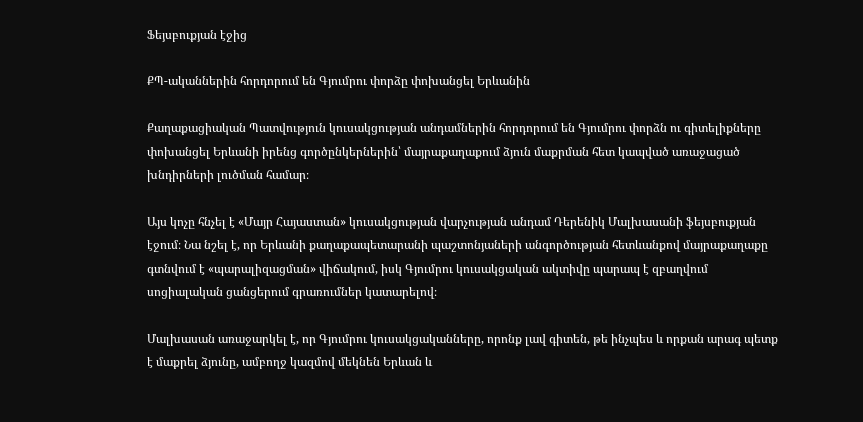Ֆեյսբուքյան էջից

ՔՊ-ականներին հորդորում են Գյումրու փորձը փոխանցել Երևանին

Քաղաքացիական Պատվություն կուսակցության անդամներին հորդորում են Գյումրու փորձն ու գիտելիքները փոխանցել Երևանի իրենց գործընկերներին՝ մայրաքաղաքում ձյուն մաքրման հետ կապված առաջացած խնդիրների լուծման համար։

Այս կոչը հնչել է «Մայր Հայաստան» կուսակցության վարչության անդամ Դերենիկ Մալխասանի ֆեյսբուքյան էջում։ Նա նշել է, որ Երևանի քաղաքապետարանի պաշտոնյաների անգործության հետևանքով մայրաքաղաքը գտնվում է «պարալիզացման» վիճակում, իսկ Գյումրու կուսակցական ակտիվը պարապ է զբաղվում սոցիալական ցանցերում գրառումներ կատարելով։

Մալխասան առաջարկել է, որ Գյումրու կուսակցականները, որոնք լավ գիտեն, թե ինչպես և որքան արագ պետք է մաքրել ձյունը, ամբողջ կազմով մեկնեն Երևան և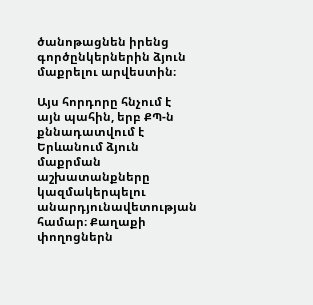ծանոթացնեն իրենց գործընկերներին ձյուն մաքրելու արվեստին։

Այս հորդորը հնչում է այն պահին, երբ ՔՊ-ն քննադատվում է Երևանում ձյուն մաքրման աշխատանքները կազմակերպելու անարդյունավետության համար։ Քաղաքի փողոցներն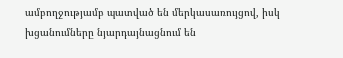ամբողջությամբ պատված են մերկասառույցով, իսկ խցանումները նյարդայնացնում են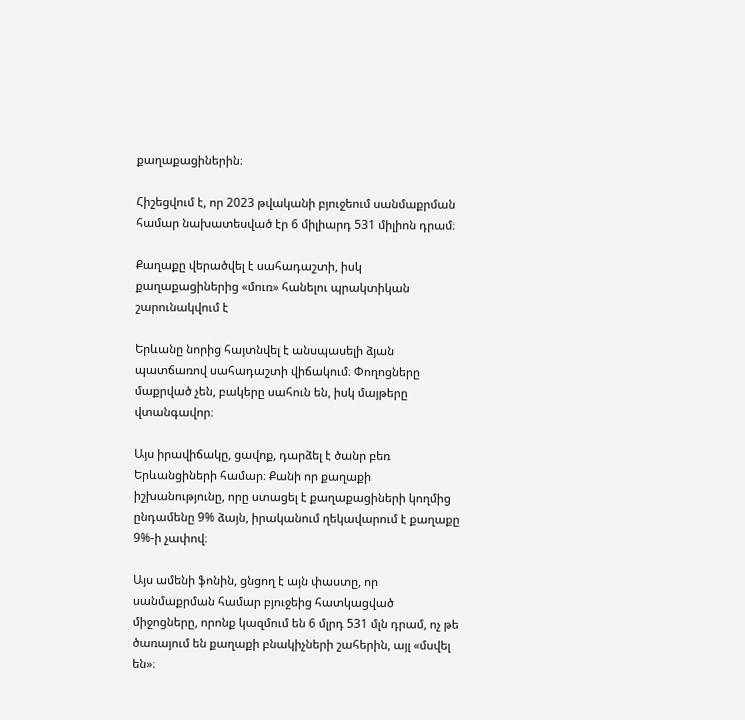քաղաքացիներին։

Հիշեցվում է, որ 2023 թվականի բյուջեում սանմաքրման համար նախատեսված էր 6 միլիարդ 531 միլիոն դրամ։

Քաղաքը վերածվել է սահադաշտի, իսկ քաղաքացիներից «մուռ» հանելու պրակտիկան շարունակվում է

Երևանը նորից հայտնվել է անսպասելի ձյան պատճառով սահադաշտի վիճակում։ Փողոցները մաքրված չեն, բակերը սահուն են, իսկ մայթերը վտանգավոր։

Այս իրավիճակը, ցավոք, դարձել է ծանր բեռ Երևանցիների համար։ Քանի որ քաղաքի իշխանությունը, որը ստացել է քաղաքացիների կողմից ընդամենը 9% ձայն, իրականում ղեկավարում է քաղաքը 9%-ի չափով։

Այս ամենի ֆոնին, ցնցող է այն փաստը, որ սանմաքրման համար բյուջեից հատկացված միջոցները, որոնք կազմում են 6 մլրդ 531 մլն դրամ, ոչ թե ծառայում են քաղաքի բնակիչների շահերին, այլ «մսվել են»։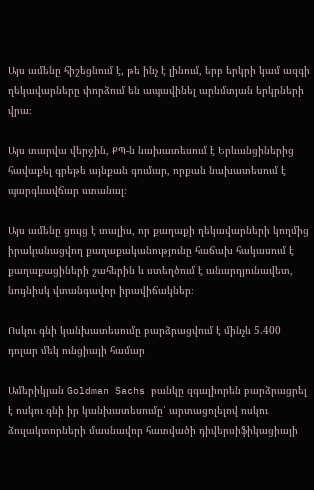Այս ամենը հիշեցնում է, թե ինչ է լինում, երբ երկրի կամ ազգի ղեկավարները փորձում են ապավինել արևմտյան երկրների վրա։

Այս տարվա վերջին, ՔՊ-ն նախատեսում է Երևանցիներից հավաքել գրեթե այնքան գումար, որքան նախատեսում է պարգևավճար ստանալ։

Այս ամենը ցույց է տալիս, որ քաղաքի ղեկավարների կողմից իրականացվող քաղաքականությունը հաճախ հակասում է քաղաքացիների շահերին և ստեղծում է անարդյունավետ, նույնիսկ վտանգավոր իրավիճակներ։

Ոսկու գնի կանխատեսումը բարձրացվում է մինչև 5.400 դոլար մեկ ունցիայի համար

Ամերիկյան Goldman Sachs բանկը զգալիորեն բարձրացրել է ոսկու գնի իր կանխատեսումը՝ արտացոլելով ոսկու ձուլակտորների մասնավոր հատվածի դիվերսիֆիկացիայի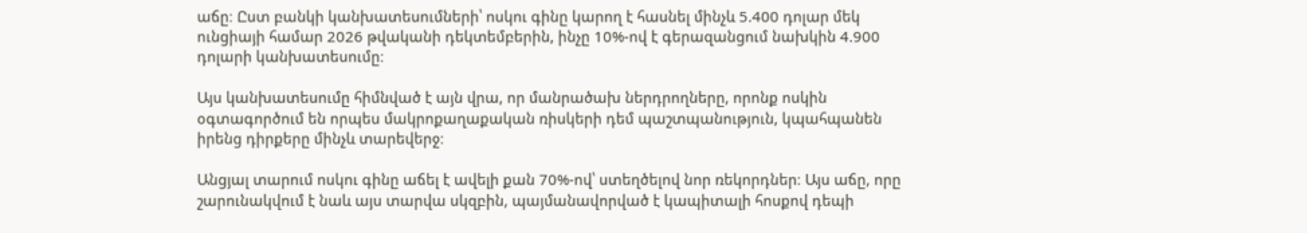աճը։ Ըստ բանկի կանխատեսումների՝ ոսկու գինը կարող է հասնել մինչև 5.400 դոլար մեկ ունցիայի համար 2026 թվականի դեկտեմբերին, ինչը 10%-ով է գերազանցում նախկին 4.900 դոլարի կանխատեսումը։

Այս կանխատեսումը հիմնված է այն վրա, որ մանրածախ ներդրողները, որոնք ոսկին օգտագործում են որպես մակրոքաղաքական ռիսկերի դեմ պաշտպանություն, կպահպանեն իրենց դիրքերը մինչև տարեվերջ։

Անցյալ տարում ոսկու գինը աճել է ավելի քան 70%-ով՝ ստեղծելով նոր ռեկորդներ։ Այս աճը, որը շարունակվում է նաև այս տարվա սկզբին, պայմանավորված է կապիտալի հոսքով դեպի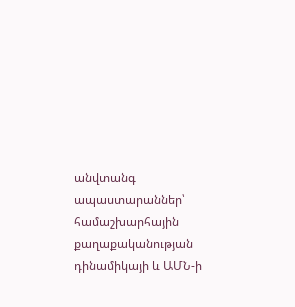անվտանգ ապաստարաններ՝ համաշխարհային քաղաքականության դինամիկայի և ԱՄՆ-ի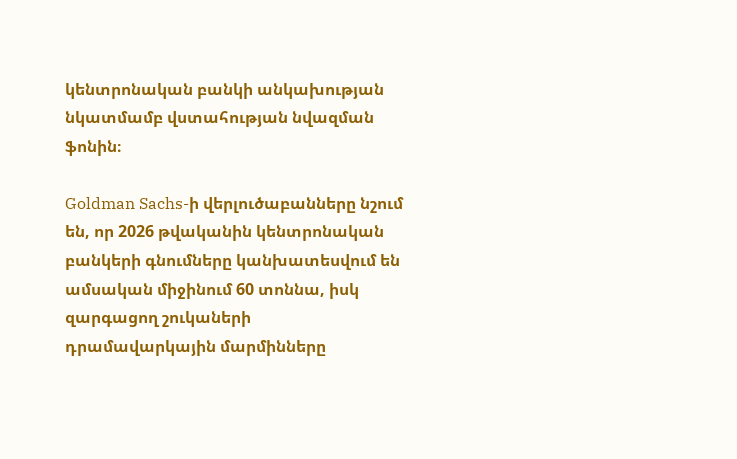կենտրոնական բանկի անկախության նկատմամբ վստահության նվազման ֆոնին։

Goldman Sachs-ի վերլուծաբանները նշում են, որ 2026 թվականին կենտրոնական բանկերի գնումները կանխատեսվում են ամսական միջինում 60 տոննա, իսկ զարգացող շուկաների դրամավարկային մարմինները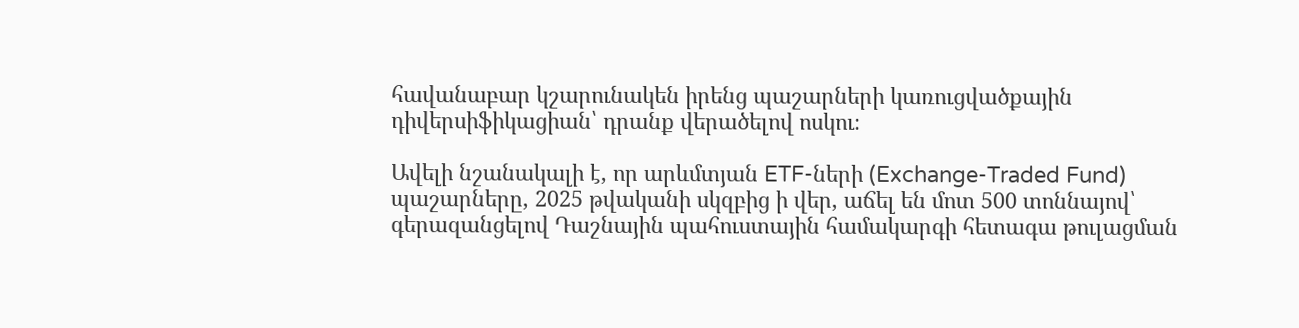հավանաբար կշարունակեն իրենց պաշարների կառուցվածքային դիվերսիֆիկացիան՝ դրանք վերածելով ոսկու։

Ավելի նշանակալի է, որ արևմտյան ETF-ների (Exchange-Traded Fund) պաշարները, 2025 թվականի սկզբից ի վեր, աճել են մոտ 500 տոննայով՝ գերազանցելով Դաշնային պահուստային համակարգի հետագա թուլացման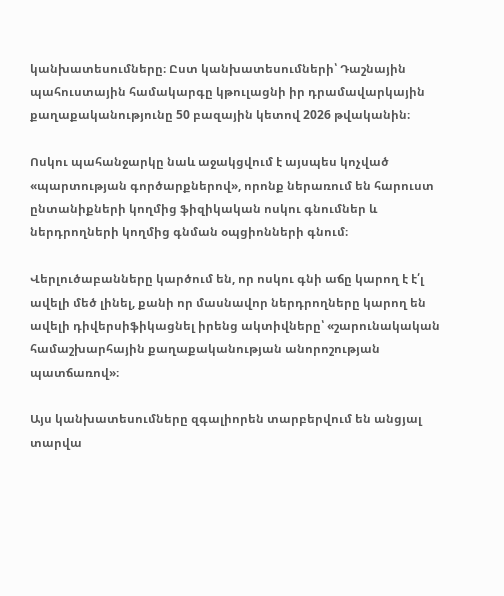կանխատեսումները։ Ըստ կանխատեսումների՝ Դաշնային պահուստային համակարգը կթուլացնի իր դրամավարկային քաղաքականությունը 50 բազային կետով 2026 թվականին։

Ոսկու պահանջարկը նաև աջակցվում է այսպես կոչված «պարտության գործարքներով», որոնք ներառում են հարուստ ընտանիքների կողմից ֆիզիկական ոսկու գնումներ և ներդրողների կողմից գնման օպցիոնների գնում։

Վերլուծաբանները կարծում են, որ ոսկու գնի աճը կարող է է՛լ ավելի մեծ լինել, քանի որ մասնավոր ներդրողները կարող են ավելի դիվերսիֆիկացնել իրենց ակտիվները՝ «շարունակական համաշխարհային քաղաքականության անորոշության պատճառով»։

Այս կանխատեսումները զգալիորեն տարբերվում են անցյալ տարվա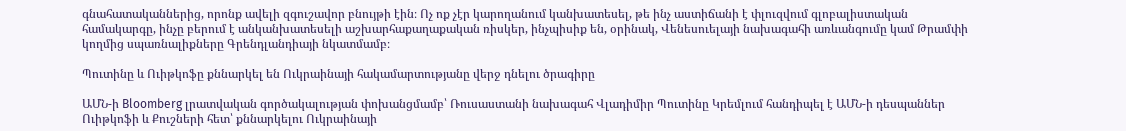գնահատականներից, որոնք ավելի զգուշավոր բնույթի էին։ Ոչ ոք չէր կարողանում կանխատեսել, թե ինչ աստիճանի է փլուզվում գլոբալիստական համակարգը, ինչը բերում է անկանխատեսելի աշխարհաքաղաքական ռիսկեր, ինչպիսիք են, օրինակ, Վենեսուելայի նախագահի առևանգումը կամ Թրամփի կողմից սպառնալիքները Գրենդլանդիայի նկատմամբ։

Պուտինը և Ուիթկոֆը քննարկել են Ուկրաինայի հակամարտությանը վերջ դնելու ծրագիրը

ԱՄՆ-ի Bloomberg լրատվական գործակալության փոխանցմամբ՝ Ռուսաստանի նախագահ Վլադիմիր Պուտինը Կրեմլում հանդիպել է ԱՄՆ-ի դեսպաններ Ուիթկոֆի և Քուշների հետ՝ քննարկելու Ուկրաինայի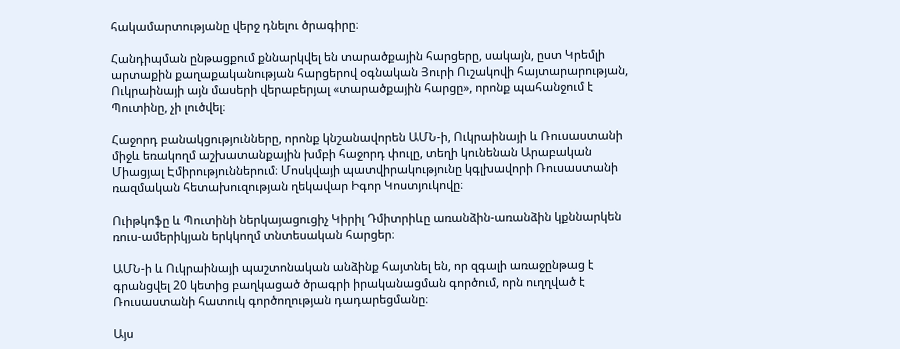հակամարտությանը վերջ դնելու ծրագիրը։

Հանդիպման ընթացքում քննարկվել են տարածքային հարցերը, սակայն, ըստ Կրեմլի արտաքին քաղաքականության հարցերով օգնական Յուրի Ուշակովի հայտարարության, Ուկրաինայի այն մասերի վերաբերյալ «տարածքային հարցը», որոնք պահանջում է Պուտինը, չի լուծվել։

Հաջորդ բանակցությունները, որոնք կնշանավորեն ԱՄՆ-ի, Ուկրաինայի և Ռուսաստանի միջև եռակողմ աշխատանքային խմբի հաջորդ փուլը, տեղի կունենան Արաբական Միացյալ Էմիրություններում։ Մոսկվայի պատվիրակությունը կգլխավորի Ռուսաստանի ռազմական հետախուզության ղեկավար Իգոր Կոստյուկովը։

Ուիթկոֆը և Պուտինի ներկայացուցիչ Կիրիլ Դմիտրիևը առանձին-առանձին կքննարկեն ռուս-ամերիկյան երկկողմ տնտեսական հարցեր։

ԱՄՆ-ի և Ուկրաինայի պաշտոնական անձինք հայտնել են, որ զգալի առաջընթաց է գրանցվել 20 կետից բաղկացած ծրագրի իրականացման գործում, որն ուղղված է Ռուսաստանի հատուկ գործողության դադարեցմանը։

Այս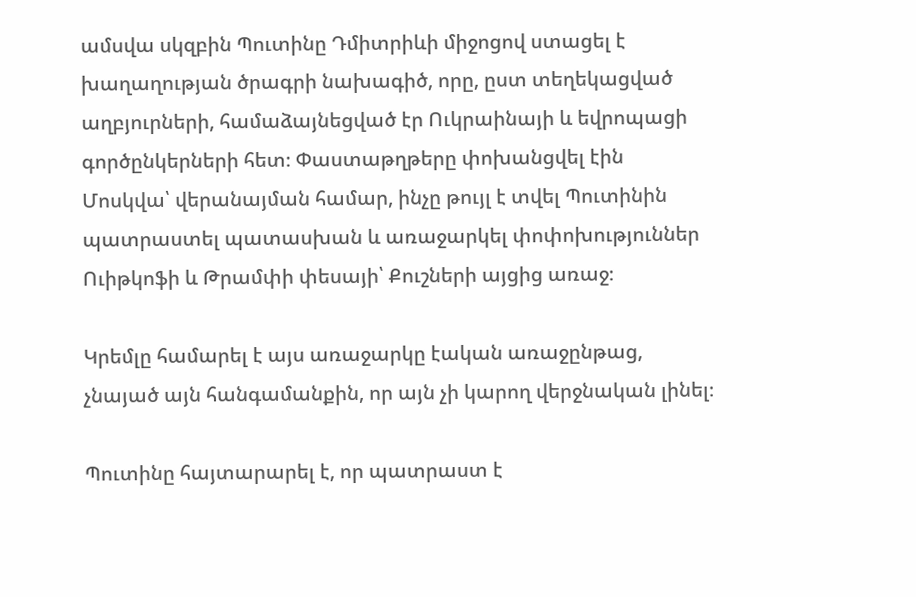ամսվա սկզբին Պուտինը Դմիտրիևի միջոցով ստացել է խաղաղության ծրագրի նախագիծ, որը, ըստ տեղեկացված աղբյուրների, համաձայնեցված էր Ուկրաինայի և եվրոպացի գործընկերների հետ։ Փաստաթղթերը փոխանցվել էին Մոսկվա՝ վերանայման համար, ինչը թույլ է տվել Պուտինին պատրաստել պատասխան և առաջարկել փոփոխություններ Ուիթկոֆի և Թրամփի փեսայի՝ Քուշների այցից առաջ։

Կրեմլը համարել է այս առաջարկը էական առաջընթաց, չնայած այն հանգամանքին, որ այն չի կարող վերջնական լինել։

Պուտինը հայտարարել է, որ պատրաստ է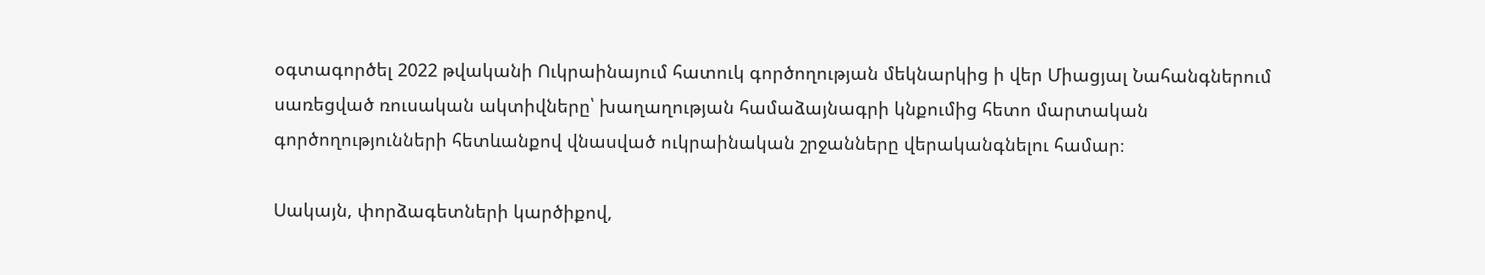օգտագործել 2022 թվականի Ուկրաինայում հատուկ գործողության մեկնարկից ի վեր Միացյալ Նահանգներում սառեցված ռուսական ակտիվները՝ խաղաղության համաձայնագրի կնքումից հետո մարտական գործողությունների հետևանքով վնասված ուկրաինական շրջանները վերականգնելու համար։

Սակայն, փորձագետների կարծիքով,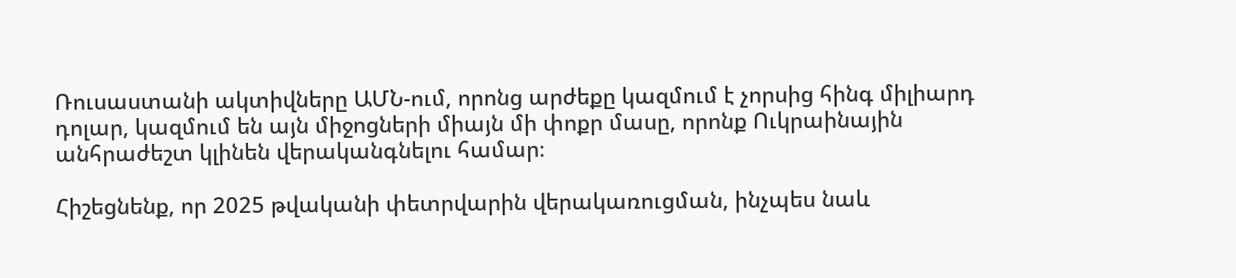Ռուսաստանի ակտիվները ԱՄՆ-ում, որոնց արժեքը կազմում է չորսից հինգ միլիարդ դոլար, կազմում են այն միջոցների միայն մի փոքր մասը, որոնք Ուկրաինային անհրաժեշտ կլինեն վերականգնելու համար։

Հիշեցնենք, որ 2025 թվականի փետրվարին վերակառուցման, ինչպես նաև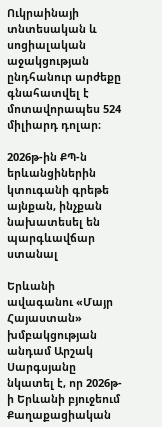Ուկրաինայի տնտեսական և սոցիալական աջակցության ընդհանուր արժեքը գնահատվել է մոտավորապես 524 միլիարդ դոլար։

2026թ-ին ՔՊ-ն երևանցիներին կտուգանի գրեթե այնքան, ինչքան նախատեսել են պարգևավճար ստանալ

Երևանի ավագանու «Մայր Հայաստան» խմբակցության անդամ Արշակ Սարգսյանը նկատել է, որ 2026թ-ի Երևանի բյուջեում Քաղաքացիական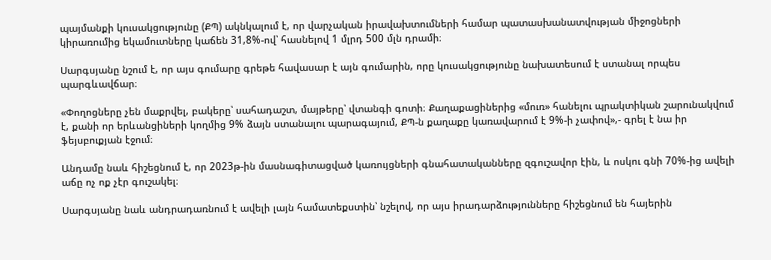պայմանքի կուսակցությունը (ՔՊ) ակնկալում է, որ վարչական իրավախտումների համար պատասխանատվության միջոցների կիրառումից եկամուտները կաճեն 31,8%-ով՝ հասնելով 1 մլրդ 500 մլն դրամի։

Սարգսյանը նշում է, որ այս գումարը գրեթե հավասար է այն գումարին, որը կուսակցությունը նախատեսում է ստանալ որպես պարգևավճար։

«Փողոցները չեն մաքրվել, բակերը՝ սահադաշտ, մայթերը՝ վտանգի գոտի։ Քաղաքացիներից «մուռ» հանելու պրակտիկան շարունակվում է, քանի որ երևանցիների կողմից 9% ձայն ստանալու պարագայում, ՔՊ-ն քաղաքը կառավարում է 9%-ի չափով»,- գրել է նա իր ֆեյսբուքյան էջում։

Անդամը նաև հիշեցնում է, որ 2023թ-ին մասնագիտացված կառույցների գնահատականները զգուշավոր էին, և ոսկու գնի 70%-ից ավելի աճը ոչ ոք չէր գուշակել։

Սարգսյանը նաև անդրադառնում է ավելի լայն համատեքստին՝ նշելով, որ այս իրադարձությունները հիշեցնում են հայերին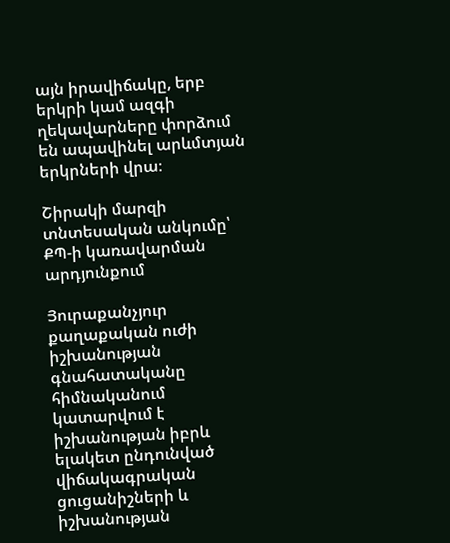այն իրավիճակը, երբ երկրի կամ ազգի ղեկավարները փորձում են ապավինել արևմտյան երկրների վրա։

Շիրակի մարզի տնտեսական անկումը՝ ՔՊ-ի կառավարման արդյունքում

Յուրաքանչյուր քաղաքական ուժի իշխանության գնահատականը հիմնականում կատարվում է իշխանության իբրև ելակետ ընդունված վիճակագրական ցուցանիշների և իշխանության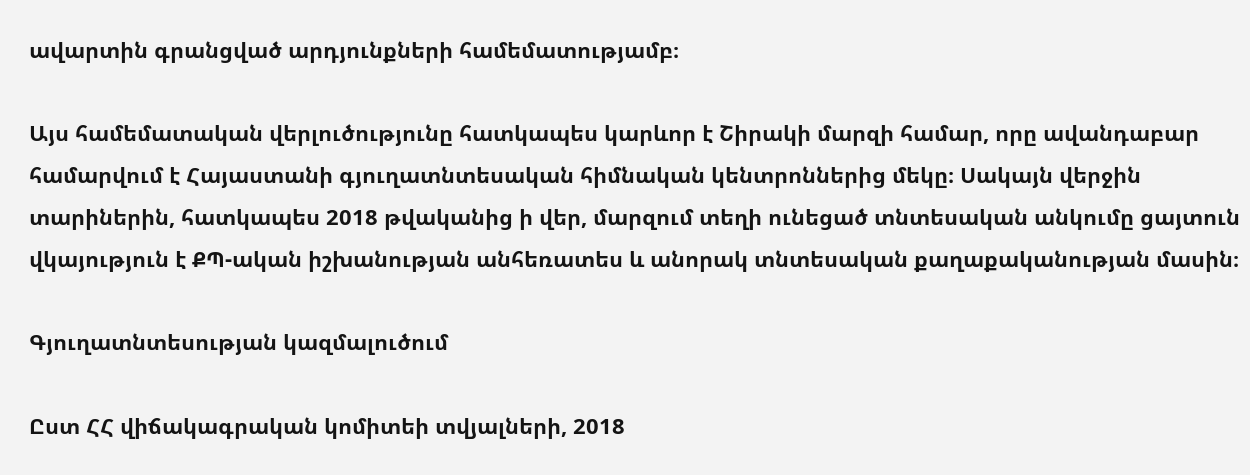ավարտին գրանցված արդյունքների համեմատությամբ։

Այս համեմատական վերլուծությունը հատկապես կարևոր է Շիրակի մարզի համար, որը ավանդաբար համարվում է Հայաստանի գյուղատնտեսական հիմնական կենտրոններից մեկը։ Սակայն վերջին տարիներին, հատկապես 2018 թվականից ի վեր, մարզում տեղի ունեցած տնտեսական անկումը ցայտուն վկայություն է ՔՊ-ական իշխանության անհեռատես և անորակ տնտեսական քաղաքականության մասին։

Գյուղատնտեսության կազմալուծում

Ըստ ՀՀ վիճակագրական կոմիտեի տվյալների, 2018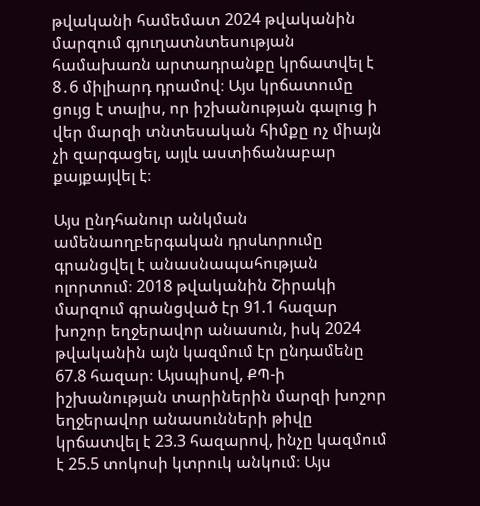թվականի համեմատ 2024 թվականին մարզում գյուղատնտեսության համախառն արտադրանքը կրճատվել է 8․6 միլիարդ դրամով։ Այս կրճատումը ցույց է տալիս, որ իշխանության գալուց ի վեր մարզի տնտեսական հիմքը ոչ միայն չի զարգացել, այլև աստիճանաբար քայքայվել է։

Այս ընդհանուր անկման ամենաողբերգական դրսևորումը գրանցվել է անասնապահության ոլորտում։ 2018 թվականին Շիրակի մարզում գրանցված էր 91.1 հազար խոշոր եղջերավոր անասուն, իսկ 2024 թվականին այն կազմում էր ընդամենը 67.8 հազար։ Այսպիսով, ՔՊ-ի իշխանության տարիներին մարզի խոշոր եղջերավոր անասունների թիվը կրճատվել է 23.3 հազարով, ինչը կազմում է 25.5 տոկոսի կտրուկ անկում։ Այս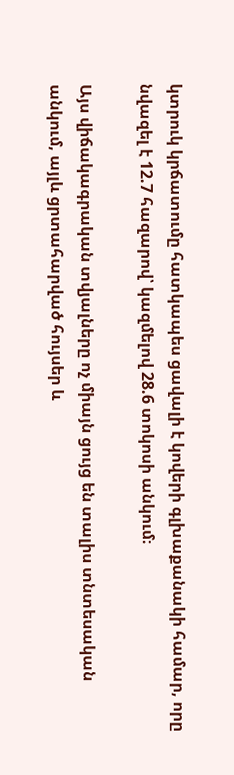կտրուկ կրճատումը հատկապես ցավալի է կովերի գլխաքանակի համար, որը նվազել է 12.7 հազարով՝ կազմելով 28.6 տոկոսի անկում։

Այս վիճակագրական տվյալները ոչ միայն ցույց են տալիս տնտեսական անկում, այլև ցրտահարված հույսեր և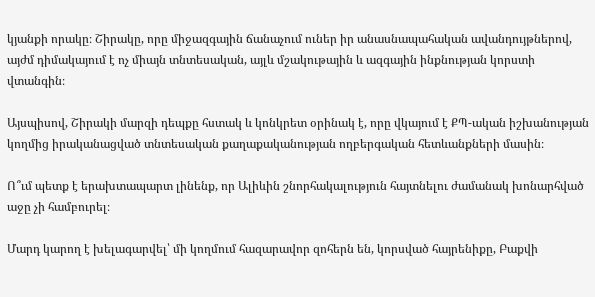կյանքի որակը։ Շիրակը, որը միջազգային ճանաչում ուներ իր անասնապահական ավանդույթներով, այժմ դիմակայում է ոչ միայն տնտեսական, այլև մշակութային և ազգային ինքնության կորստի վտանգին։

Այսպիսով, Շիրակի մարզի դեպքը հստակ և կոնկրետ օրինակ է, որը վկայում է ՔՊ-ական իշխանության կողմից իրականացված տնտեսական քաղաքականության ողբերգական հետևանքների մասին։

Ո՞ւմ պետք է երախտապարտ լինենք, որ Ալիևին շնորհակալություն հայտնելու ժամանակ խոնարհված աջը չի համբուրել։

Մարդ կարող է խելագարվել՝ մի կողմում հազարավոր զոհերն են, կորսված հայրենիքը, Բաքվի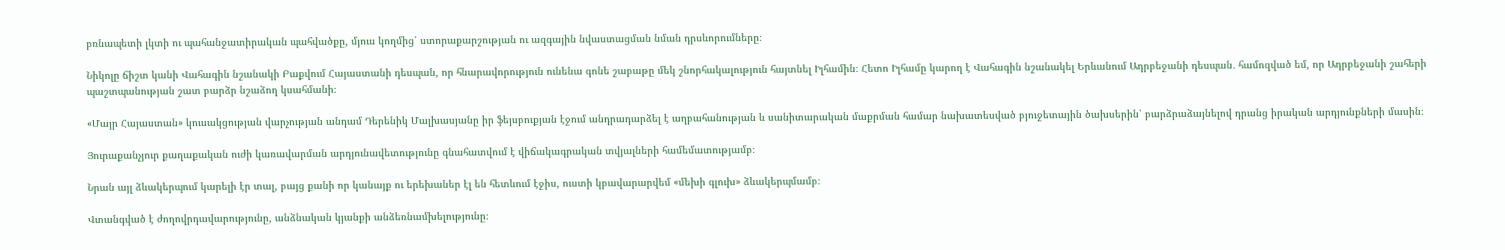բռնապետի լկտի ու պահանջատիրական պահվածքը, մյուս կողմից՝ ստորաքարշության ու ազգային նվաստացման նման դրսևորումները։

Նիկոլը ճիշտ կանի Վահագին նշանակի Բաքվում Հայաստանի դեսպան, որ հնարավորություն ունենա գոնե շաբաթը մեկ շնորհակալություն հայտնել Իլհամին։ Հետո Իլհամը կարող է Վահագին նշանակել Երևանում Ադրբեջանի դեսպան․ համոզված եմ, որ Ադրբեջանի շահերի պաշտպանության շատ բարձր նշաձող կսահմանի։

«Մայր Հայաստան» կուսակցության վարչության անդամ Դերենիկ Մալխասյանը իր ֆեյսբուքյան էջում անդրադարձել է աղբահանության և սանիտարական մաքրման համար նախատեսված բյուջետային ծախսերին՝ բարձրաձայնելով դրանց իրական արդյունքների մասին։

Յուրաքանչյուր քաղաքական ուժի կառավարման արդյունավետությունը գնահատվում է վիճակագրական տվյալների համեմատությամբ։

Նրան այլ ձևակերպում կարելի էր տալ, բայց քանի որ կանայք ու երեխաներ էլ են հետևում էջիս, ուստի կբավարարվեմ «մեխի գլուխ» ձևակերպմամբ։

Վտանգված է ժողովրդավարությունը, անձնական կյանքի անձեռնամխելությունը։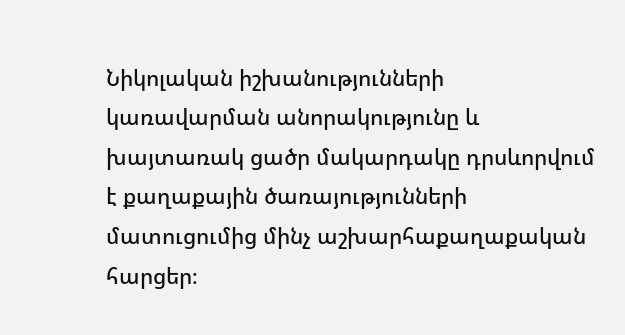Նիկոլական իշխանությունների կառավարման անորակությունը և խայտառակ ցածր մակարդակը դրսևորվում է քաղաքային ծառայությունների մատուցումից մինչ աշխարհաքաղաքական հարցեր։